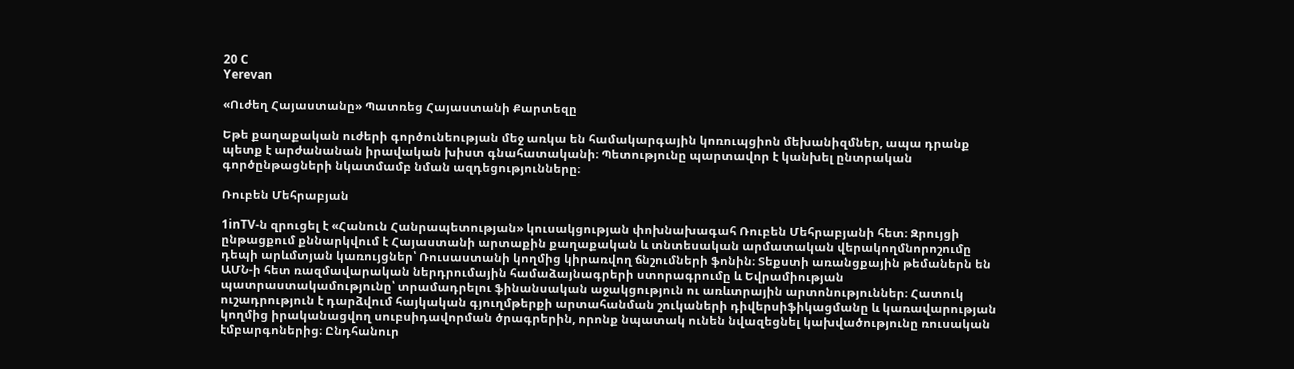20 C
Yerevan

«Ուժեղ Հայաստանը» Պատռեց Հայաստանի Քարտեզը

Եթե քաղաքական ուժերի գործունեության մեջ առկա են համակարգային կոռուպցիոն մեխանիզմներ, ապա դրանք պետք է արժանանան իրավական խիստ գնահատականի։ Պետությունը պարտավոր է կանխել ընտրական գործընթացների նկատմամբ նման ազդեցությունները։

Ռուբեն Մեհրաբյան

1inTV‑ն զրուցել է «Հանուն Հանրապետության» կուսակցության փոխնախագահ Ռուբեն Մեհրաբյանի հետ։ Զրույցի ընթացքում քննարկվում է Հայաստանի արտաքին քաղաքական և տնտեսական արմատական վերակողմնորոշումը դեպի արևմտյան կառույցներ՝ Ռուսաստանի կողմից կիրառվող ճնշումների ֆոնին։ Տեքստի առանցքային թեմաներն են ԱՄՆ‑ի հետ ռազմավարական ներդրումային համաձայնագրերի ստորագրումը և Եվրամիության պատրաստակամությունը՝ տրամադրելու ֆինանսական աջակցություն ու առևտրային արտոնություններ։ Հատուկ ուշադրություն է դարձվում հայկական գյուղմթերքի արտահանման շուկաների դիվերսիֆիկացմանը և կառավարության կողմից իրականացվող սուբսիդավորման ծրագրերին, որոնք նպատակ ունեն նվազեցնել կախվածությունը ռուսական էմբարգոներից։ Ընդհանուր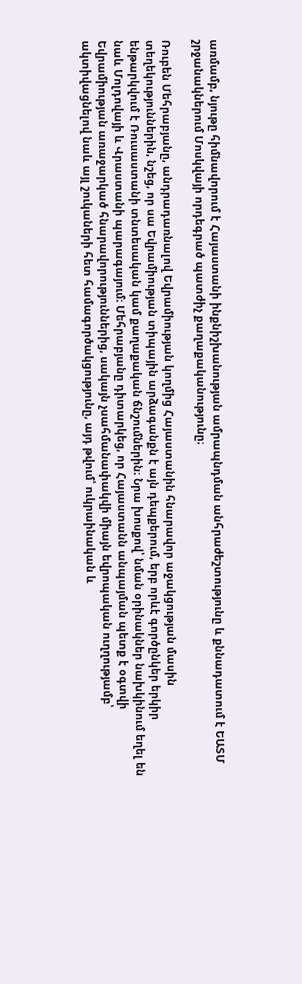առմամբ, նյութը հիմնավորում է Հայաստանի ինքնիշխանության ամրապնդման անհրաժեշտությունը և քննադատում է ԵԱՏՄ շրջանակներում Մոսկվայի որդեգրած պատժիչ քաղաքականությունը։

Ռուբեն Մեհրաբյանը, անդրադառնալով Եվրամիության կողմից Հայաստանին հնարավոր աջակցության մասին տեղեկություններին, նշեց, որ սա Եվրամիության տիպային արձագանքն է այն դեպքերում, երբ որևէ գործընկեր երկիր ենթարկվում է Ռուսաստանի տնտեսական կամ քաղաքական ճնշումներին։ Նրա խոսքով՝ նման օրինակներ նախկինում եղել են նաև Մոլդովայի և Վրաստանի պարագայում։ Մեհրաբյանը դիտարկեց, որ Հայաստանն անպայման պետք է օգտվի Եվրամիության առաջարկած հնարավորություններից, սակայն չսահմանափակվի միայն եվրոպական ուղղությամբ՝ ակտիվացնելով նաև այլ շուկաների հետ համագործակցությունը, այդ թվում՝ ուկրաինական և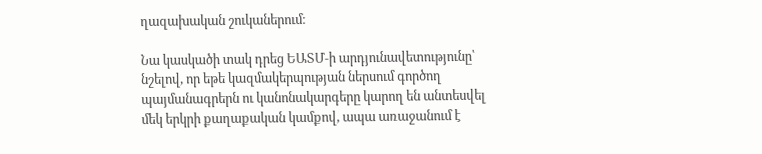ղազախական շուկաներում։

Նա կասկածի տակ դրեց ԵԱՏՄ‑ի արդյունավետությունը՝ նշելով, որ եթե կազմակերպության ներսում գործող պայմանագրերն ու կանոնակարգերը կարող են անտեսվել մեկ երկրի քաղաքական կամքով, ապա առաջանում է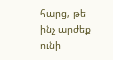հարց, թե ինչ արժեք ունի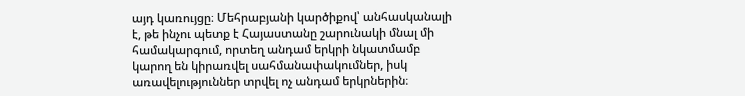այդ կառույցը։ Մեհրաբյանի կարծիքով՝ անհասկանալի է, թե ինչու պետք է Հայաստանը շարունակի մնալ մի համակարգում, որտեղ անդամ երկրի նկատմամբ կարող են կիրառվել սահմանափակումներ, իսկ առավելություններ տրվել ոչ անդամ երկրներին։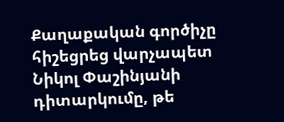Քաղաքական գործիչը հիշեցրեց վարչապետ Նիկոլ Փաշինյանի դիտարկումը, թե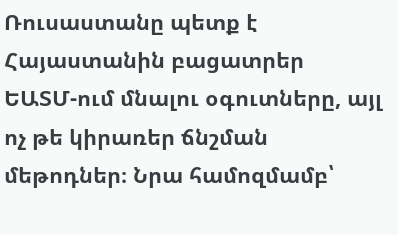Ռուսաստանը պետք է Հայաստանին բացատրեր ԵԱՏՄ-ում մնալու օգուտները, այլ ոչ թե կիրառեր ճնշման մեթոդներ։ Նրա համոզմամբ՝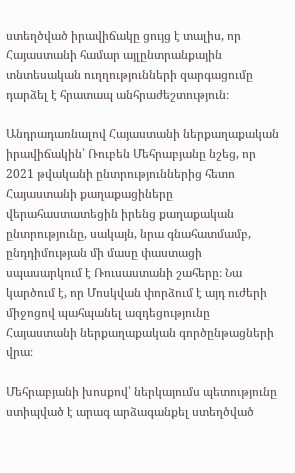ստեղծված իրավիճակը ցույց է տալիս, որ Հայաստանի համար այլընտրանքային տնտեսական ուղղությունների զարգացումը դարձել է հրատապ անհրաժեշտություն։

Անդրադառնալով Հայաստանի ներքաղաքական իրավիճակին՝ Ռուբեն Մեհրաբյանը նշեց, որ 2021 թվականի ընտրություններից հետո Հայաստանի քաղաքացիները վերահաստատեցին իրենց քաղաքական ընտրությունը, սակայն, նրա գնահատմամբ, ընդդիմության մի մասը փաստացի սպասարկում է Ռուսաստանի շահերը։ Նա կարծում է, որ Մոսկվան փորձում է այդ ուժերի միջոցով պահպանել ազդեցությունը Հայաստանի ներքաղաքական գործընթացների վրա։

Մեհրաբյանի խոսքով՝ ներկայումս պետությունը ստիպված է արագ արձագանքել ստեղծված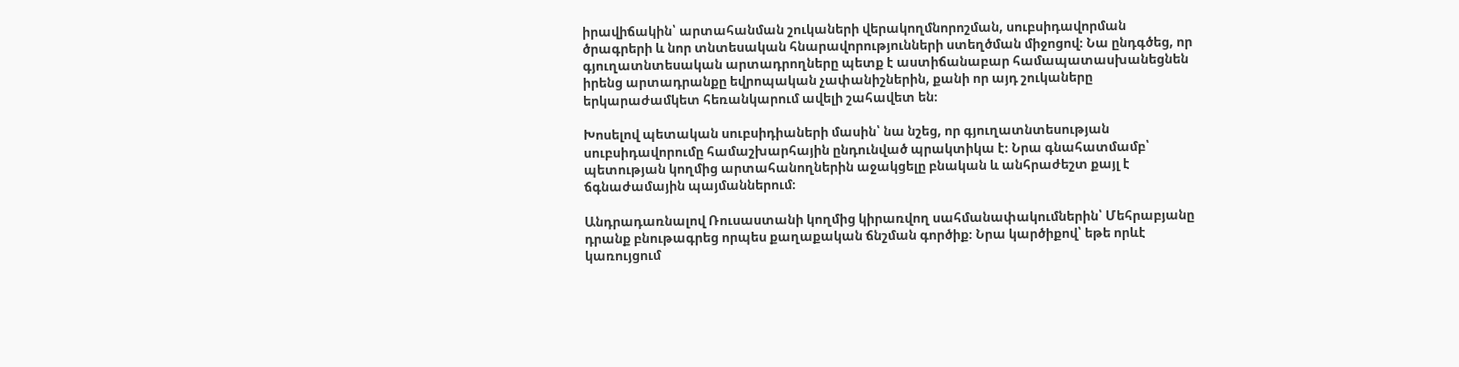իրավիճակին՝ արտահանման շուկաների վերակողմնորոշման, սուբսիդավորման ծրագրերի և նոր տնտեսական հնարավորությունների ստեղծման միջոցով։ Նա ընդգծեց, որ գյուղատնտեսական արտադրողները պետք է աստիճանաբար համապատասխանեցնեն իրենց արտադրանքը եվրոպական չափանիշներին, քանի որ այդ շուկաները երկարաժամկետ հեռանկարում ավելի շահավետ են։

Խոսելով պետական սուբսիդիաների մասին՝ նա նշեց, որ գյուղատնտեսության սուբսիդավորումը համաշխարհային ընդունված պրակտիկա է։ Նրա գնահատմամբ՝ պետության կողմից արտահանողներին աջակցելը բնական և անհրաժեշտ քայլ է ճգնաժամային պայմաններում։

Անդրադառնալով Ռուսաստանի կողմից կիրառվող սահմանափակումներին՝ Մեհրաբյանը դրանք բնութագրեց որպես քաղաքական ճնշման գործիք։ Նրա կարծիքով՝ եթե որևէ կառույցում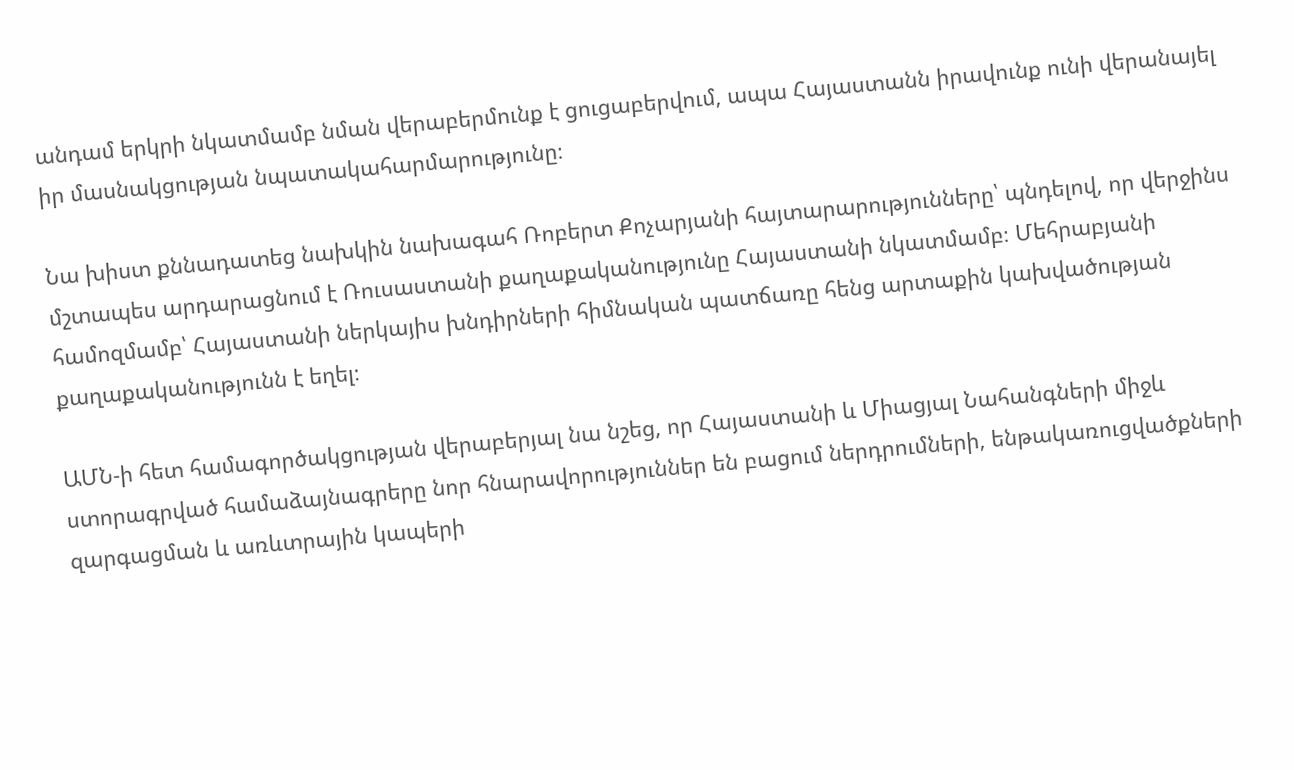անդամ երկրի նկատմամբ նման վերաբերմունք է ցուցաբերվում, ապա Հայաստանն իրավունք ունի վերանայել իր մասնակցության նպատակահարմարությունը։

Նա խիստ քննադատեց նախկին նախագահ Ռոբերտ Քոչարյանի հայտարարությունները՝ պնդելով, որ վերջինս մշտապես արդարացնում է Ռուսաստանի քաղաքականությունը Հայաստանի նկատմամբ։ Մեհրաբյանի համոզմամբ՝ Հայաստանի ներկայիս խնդիրների հիմնական պատճառը հենց արտաքին կախվածության քաղաքականությունն է եղել։

ԱՄՆ‑ի հետ համագործակցության վերաբերյալ նա նշեց, որ Հայաստանի և Միացյալ Նահանգների միջև ստորագրված համաձայնագրերը նոր հնարավորություններ են բացում ներդրումների, ենթակառուցվածքների զարգացման և առևտրային կապերի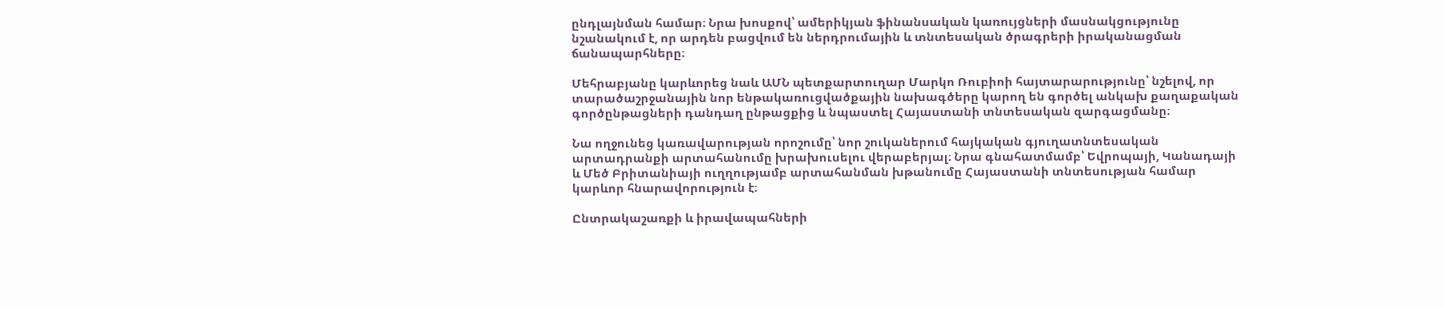ընդլայնման համար։ Նրա խոսքով՝ ամերիկյան ֆինանսական կառույցների մասնակցությունը նշանակում է, որ արդեն բացվում են ներդրումային և տնտեսական ծրագրերի իրականացման ճանապարհները։

Մեհրաբյանը կարևորեց նաև ԱՄՆ պետքարտուղար Մարկո Ռուբիոի հայտարարությունը՝ նշելով, որ տարածաշրջանային նոր ենթակառուցվածքային նախագծերը կարող են գործել անկախ քաղաքական գործընթացների դանդաղ ընթացքից և նպաստել Հայաստանի տնտեսական զարգացմանը։

Նա ողջունեց կառավարության որոշումը՝ նոր շուկաներում հայկական գյուղատնտեսական արտադրանքի արտահանումը խրախուսելու վերաբերյալ։ Նրա գնահատմամբ՝ Եվրոպայի, Կանադայի և Մեծ Բրիտանիայի ուղղությամբ արտահանման խթանումը Հայաստանի տնտեսության համար կարևոր հնարավորություն է։

Ընտրակաշառքի և իրավապահների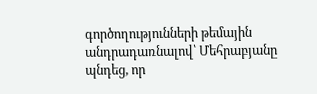գործողությունների թեմային անդրադառնալով՝ Մեհրաբյանը պնդեց, որ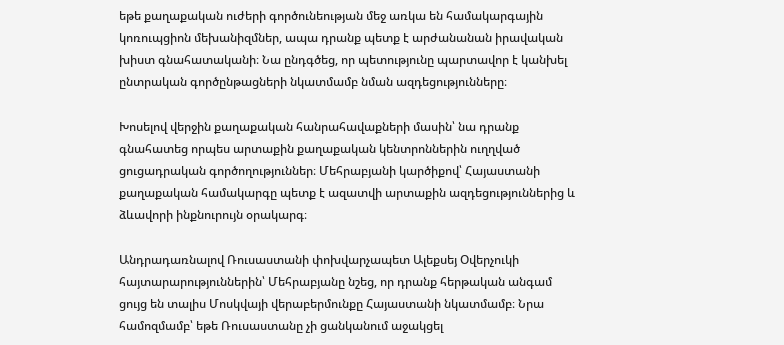եթե քաղաքական ուժերի գործունեության մեջ առկա են համակարգային կոռուպցիոն մեխանիզմներ, ապա դրանք պետք է արժանանան իրավական խիստ գնահատականի։ Նա ընդգծեց, որ պետությունը պարտավոր է կանխել ընտրական գործընթացների նկատմամբ նման ազդեցությունները։

Խոսելով վերջին քաղաքական հանրահավաքների մասին՝ նա դրանք գնահատեց որպես արտաքին քաղաքական կենտրոններին ուղղված ցուցադրական գործողություններ։ Մեհրաբյանի կարծիքով՝ Հայաստանի քաղաքական համակարգը պետք է ազատվի արտաքին ազդեցություններից և ձևավորի ինքնուրույն օրակարգ։

Անդրադառնալով Ռուսաստանի փոխվարչապետ Ալեքսեյ Օվերչուկի հայտարարություններին՝ Մեհրաբյանը նշեց, որ դրանք հերթական անգամ ցույց են տալիս Մոսկվայի վերաբերմունքը Հայաստանի նկատմամբ։ Նրա համոզմամբ՝ եթե Ռուսաստանը չի ցանկանում աջակցել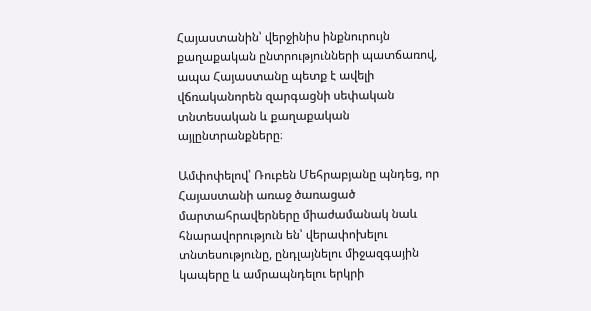Հայաստանին՝ վերջինիս ինքնուրույն քաղաքական ընտրությունների պատճառով, ապա Հայաստանը պետք է ավելի վճռականորեն զարգացնի սեփական տնտեսական և քաղաքական այլընտրանքները։

Ամփոփելով՝ Ռուբեն Մեհրաբյանը պնդեց, որ Հայաստանի առաջ ծառացած մարտահրավերները միաժամանակ նաև հնարավորություն են՝ վերափոխելու տնտեսությունը, ընդլայնելու միջազգային կապերը և ամրապնդելու երկրի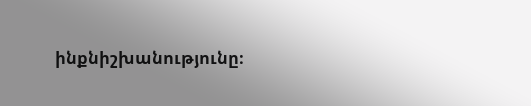ինքնիշխանությունը։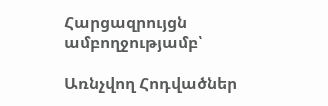Հարցազրույցն ամբողջությամբ՝

Առնչվող Հոդվածներ